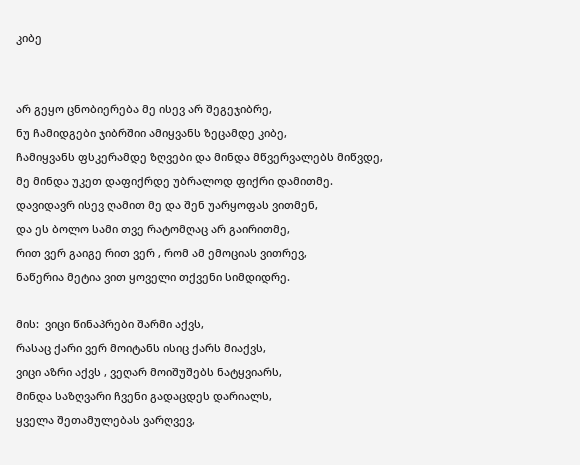კიბე


არ გეყო ცნობიერება მე ისევ არ შეგეჯიბრე,
ნუ ჩამიდგები ჯიბრშიი ამიყვანს ზეცამდე კიბე,
ჩამიყვანს ფსკერამდე ზღვები და მინდა მწვერვალებს მიწვდე,
მე მინდა უკეთ დაფიქრდე უბრალოდ ფიქრი დამითმე.
დავიდავრ ისევ ღამით მე და შენ უარყოფას ვითმენ,
და ეს ბოლო სამი თვე რატომღაც არ გაირითმე,
რით ვერ გაიგე რით ვერ , რომ ამ ემოციას ვითრევ,
ნაწერია მეტია ვით ყოველი თქვენი სიმდიდრე.

მის:  ვიცი წინაპრები შარმი აქვს,
რასაც ქარი ვერ მოიტანს ისიც ქარს მიაქვს,
ვიცი აზრი აქვს , ვეღარ მოიშუშებს ნატყვიარს,
მინდა საზღვარი ჩვენი გადაცდეს დარიალს,
ყველა შეთამულებას ვარღვევ,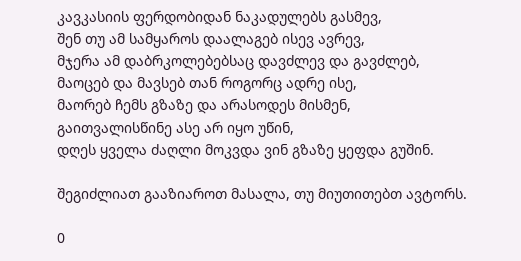კავკასიის ფერდობიდან ნაკადულებს გასმევ,
შენ თუ ამ სამყაროს დაალაგებ ისევ ავრევ,
მჯერა ამ დაბრკოლებებსაც დავძლევ და გავძლებ,
მაოცებ და მავსებ თან როგორც ადრე ისე,
მაორებ ჩემს გზაზე და არასოდეს მისმენ,
გაითვალისწინე ასე არ იყო უწინ,
დღეს ყველა ძაღლი მოკვდა ვინ გზაზე ყეფდა გუშინ.

შეგიძლიათ გააზიაროთ მასალა, თუ მიუთითებთ ავტორს.

0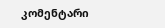კომენტარი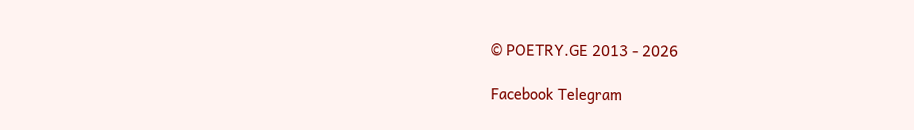© POETRY.GE 2013 - 2026

Facebook Telegram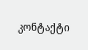კონტაქტი